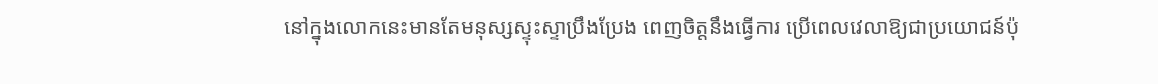នៅក្នុងលោកនេះមានតែមនុស្សស្ទុះស្ទាប្រឹងប្រែង ពេញចិត្តនឹងធ្វើការ ប្រើពេលវេលាឱ្យជាប្រយោជន៍ប៉ុ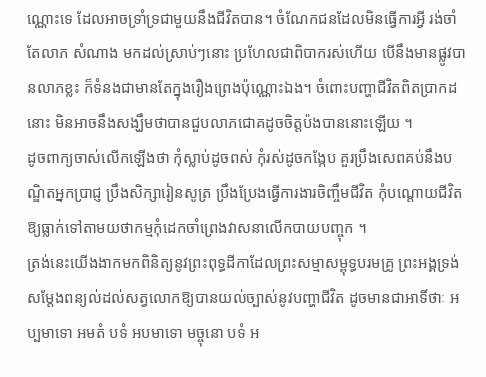ណ្ណោះទេ ដែលអាចទ្រាំទ្រជាមួយនឹងជីវិតបាន។ ចំណែកជនដែលមិនធ្វើការអ្វី រង់ចាំតែលាភ សំណាង មកដល់ស្រាប់ៗនោះ ប្រហែលជាពិបាករស់ហើយ បើនឹងមានផ្លូវបានលាភខ្លះ ក៏ទំនងជាមានតែក្នុងរឿងព្រេងប៉ុណ្ណោះឯង។ ចំពោះបញ្ហាជីវិតពិតប្រាកដនោះ មិនអាចនឹងសង្ឃឹមថាបានជួបលាភជោគដូចចិត្តប៉ងបាននោះឡើយ ។
ដូចពាក្យចាស់លើកឡើងថា កុំស្លាប់ដូចពស់ កុំរស់ដូចកង្កែប គួរប្រឹងសេពគប់នឹងបណ្ឌិតអ្នកប្រាជ្ញ ប្រឹងសិក្សារៀនសូត្រ ប្រឹងប្រែងធ្វើការងារចិញ្ចឹមជីវិត កុំបណ្តោយជីវិតឱ្យធ្លាក់ទៅតាមយថាកម្មកុំដេកចាំព្រេងវាសនាលើកបាយបញ្ចុក ។
ត្រង់នេះយើងងាកមកពិនិត្យនូវព្រះពុទ្ធដីកាដែលព្រះសម្មាសម្ពុទ្ធបរមគ្រូ ព្រះអង្គទ្រង់សម្តែងពន្យល់ដល់សត្វលោកឱ្យបានយល់ច្បាស់នូវបញ្ហាជីវិត ដូចមានជាអាទិ៍ថាៈ អប្បមាទោ អមតំ បទំ អបមាទោ មច្ចុនោ បទំ អ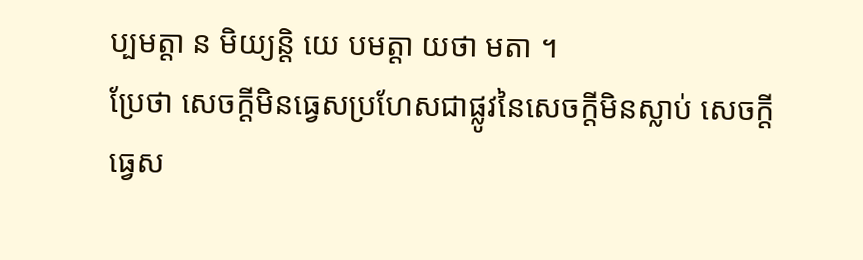ប្បមត្តា ន មិយ្យន្តិ យេ បមត្តា យថា មតា ។
ប្រែថា សេចក្តីមិនធ្វេសប្រហែសជាផ្លូវនៃសេចក្តីមិនស្លាប់ សេចក្តីធ្វេស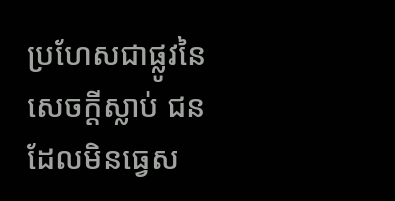ប្រហែសជាផ្លូវនៃសេចក្តីស្លាប់ ជនដែលមិនធ្វេស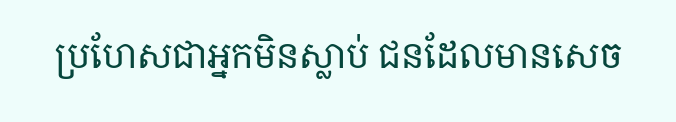ប្រហែសជាអ្នកមិនស្លាប់ ជនដែលមានសេច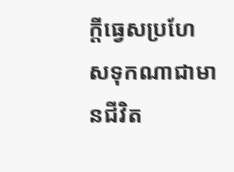ក្តីធ្វេសប្រហែសទុកណាជាមានជីវិត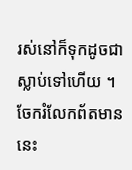រស់នៅក៏ទុកដូចជាស្លាប់ទៅហើយ ។
ចែករំលែកព័តមាននេះ